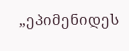„ეპიმენიდეს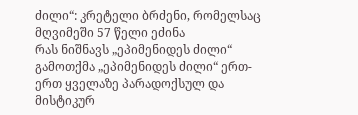ძილი“: კრეტელი ბრძენი, რომელსაც მღვიმეში 57 წელი ეძინა
რას ნიშნავს „ეპიმენიდეს ძილი“
გამოთქმა „ეპიმენიდეს ძილი“ ერთ-ერთ ყველაზე პარადოქსულ და მისტიკურ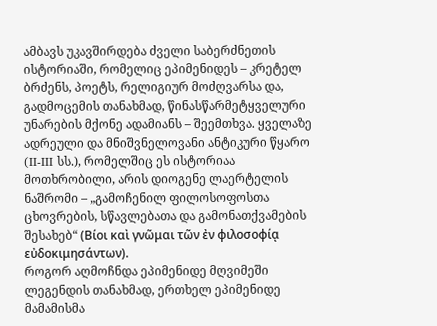ამბავს უკავშირდება ძველი საბერძნეთის ისტორიაში, რომელიც ეპიმენიდეს – კრეტელ ბრძენს, პოეტს, რელიგიურ მოძღვარსა და, გადმოცემის თანახმად, წინასწარმეტყველური უნარების მქონე ადამიანს – შეემთხვა. ყველაზე ადრეული და მნიშვნელოვანი ანტიკური წყარო (II-III სს.), რომელშიც ეს ისტორიაა მოთხრობილი, არის დიოგენე ლაერტელის ნაშრომი – „გამოჩენილ ფილოსოფოსთა ცხოვრების, სწავლებათა და გამონათქვამების შესახებ“ (Βίοι καὶ γνῶμαι τῶν ἐν φιλοσοφίᾳ εὐδοκιμησάντων).
როგორ აღმოჩნდა ეპიმენიდე მღვიმეში
ლეგენდის თანახმად, ერთხელ ეპიმენიდე მამამისმა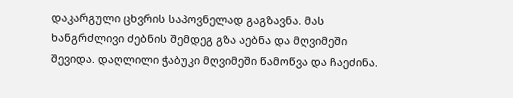დაკარგული ცხვრის საპოვნელად გაგზავნა. მას ხანგრძლივი ძებნის შემდეგ გზა აებნა და მღვიმეში შევიდა. დაღლილი ჭაბუკი მღვიმეში წამოწვა და ჩაეძინა.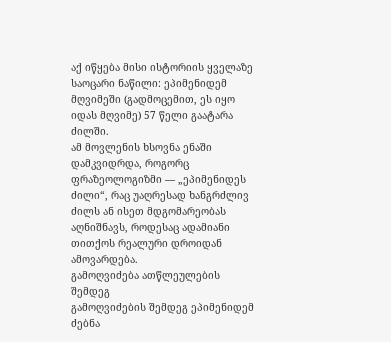აქ იწყება მისი ისტორიის ყველაზე საოცარი ნაწილი: ეპიმენიდემ მღვიმეში (გადმოცემით, ეს იყო იდას მღვიმე) 57 წელი გაატარა ძილში.
ამ მოვლენის ხსოვნა ენაში დამკვიდრდა, როგორც ფრაზეოლოგიზმი — „ეპიმენიდეს ძილი“, რაც უაღრესად ხანგრძლივ ძილს ან ისეთ მდგომარეობას აღნიშნავს, როდესაც ადამიანი თითქოს რეალური დროიდან ამოვარდება.
გამოღვიძება ათწლეულების შემდეგ
გამოღვიძების შემდეგ ეპიმენიდემ ძებნა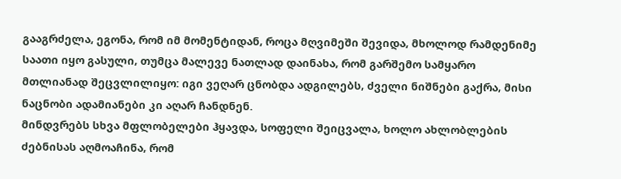გააგრძელა, ეგონა, რომ იმ მომენტიდან, როცა მღვიმეში შევიდა, მხოლოდ რამდენიმე საათი იყო გასული, თუმცა მალევე ნათლად დაინახა, რომ გარშემო სამყარო მთლიანად შეცვლილიყო: იგი ვეღარ ცნობდა ადგილებს, ძველი ნიშნები გაქრა, მისი ნაცნობი ადამიანები კი აღარ ჩანდნენ.
მინდვრებს სხვა მფლობელები ჰყავდა, სოფელი შეიცვალა, ხოლო ახლობლების ძებნისას აღმოაჩინა, რომ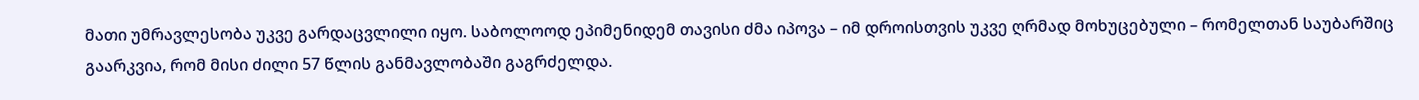მათი უმრავლესობა უკვე გარდაცვლილი იყო. საბოლოოდ ეპიმენიდემ თავისი ძმა იპოვა – იმ დროისთვის უკვე ღრმად მოხუცებული – რომელთან საუბარშიც გაარკვია, რომ მისი ძილი 57 წლის განმავლობაში გაგრძელდა.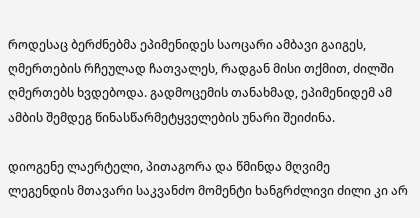როდესაც ბერძნებმა ეპიმენიდეს საოცარი ამბავი გაიგეს, ღმერთების რჩეულად ჩათვალეს, რადგან მისი თქმით, ძილში ღმერთებს ხვდებოდა. გადმოცემის თანახმად, ეპიმენიდემ ამ ამბის შემდეგ წინასწარმეტყველების უნარი შეიძინა.

დიოგენე ლაერტელი, პითაგორა და წმინდა მღვიმე
ლეგენდის მთავარი საკვანძო მომენტი ხანგრძლივი ძილი კი არ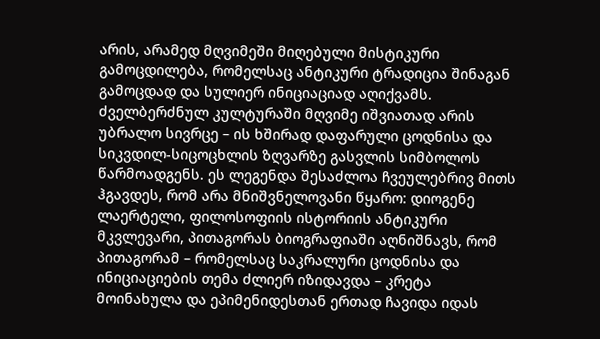არის, არამედ მღვიმეში მიღებული მისტიკური გამოცდილება, რომელსაც ანტიკური ტრადიცია შინაგან გამოცდად და სულიერ ინიციაციად აღიქვამს. ძველბერძნულ კულტურაში მღვიმე იშვიათად არის უბრალო სივრცე – ის ხშირად დაფარული ცოდნისა და სიკვდილ-სიცოცხლის ზღვარზე გასვლის სიმბოლოს წარმოადგენს. ეს ლეგენდა შესაძლოა ჩვეულებრივ მითს ჰგავდეს, რომ არა მნიშვნელოვანი წყარო: დიოგენე ლაერტელი, ფილოსოფიის ისტორიის ანტიკური მკვლევარი, პითაგორას ბიოგრაფიაში აღნიშნავს, რომ პითაგორამ – რომელსაც საკრალური ცოდნისა და ინიციაციების თემა ძლიერ იზიდავდა – კრეტა მოინახულა და ეპიმენიდესთან ერთად ჩავიდა იდას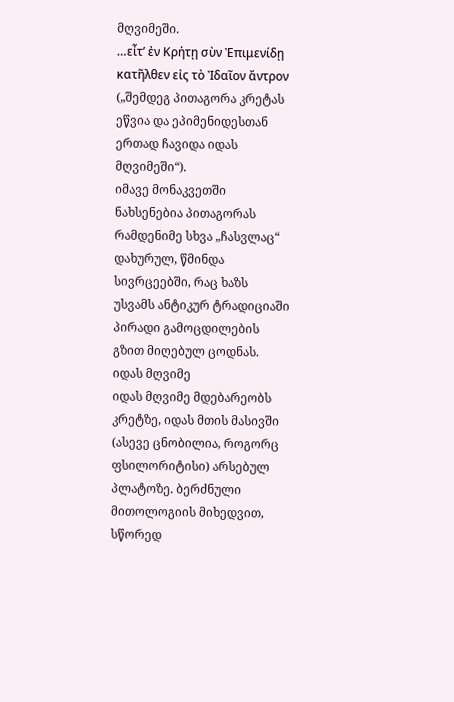მღვიმეში.
…εἶτ’ ἐν Κρήτῃ σὺν Ἐπιμενίδῃ κατῆλθεν εἰς τὸ Ἰδαῖον ἄντρον
(„შემდეგ პითაგორა კრეტას ეწვია და ეპიმენიდესთან ერთად ჩავიდა იდას მღვიმეში“).
იმავე მონაკვეთში ნახსენებია პითაგორას რამდენიმე სხვა „ჩასვლაც“ დახურულ, წმინდა სივრცეებში, რაც ხაზს უსვამს ანტიკურ ტრადიციაში პირადი გამოცდილების გზით მიღებულ ცოდნას.
იდას მღვიმე
იდას მღვიმე მდებარეობს კრეტზე, იდას მთის მასივში (ასევე ცნობილია, როგორც ფსილორიტისი) არსებულ პლატოზე. ბერძნული მითოლოგიის მიხედვით, სწორედ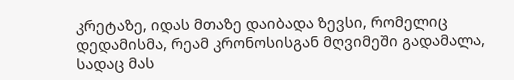კრეტაზე, იდას მთაზე დაიბადა ზევსი, რომელიც დედამისმა, რეამ კრონოსისგან მღვიმეში გადამალა, სადაც მას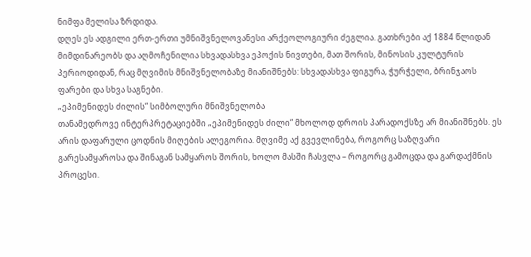ნიმფა მელისა ზრდიდა.
დღეს ეს ადგილი ერთ-ერთი უმნიშვნელოვანესი არქეოლოგიური ძეგლია. გათხრები აქ 1884 წლიდან მიმდინარეობს და აღმოჩენილია სხვადასხვა ეპოქის ნივთები, მათ შორის, მინოსის კულტურის პერიოდიდან, რაც მღვიმის მნიშვნელობაზე მიანიშნებს: სხვადასხვა ფიგურა, ჭურჭელი, ბრინჯაოს ფარები და სხვა საგნები.
„ეპიმენიდეს ძილის“ სიმბოლური მნიშვნელობა
თანამედროვე ინტერპრეტაციებში „ეპიმენიდეს ძილი“ მხოლოდ დროის პარადოქსზე არ მიანიშნებს. ეს არის დაფარული ცოდნის მიღების ალეგორია. მღვიმე აქ გვევლინება, როგორც საზღვარი გარესამყაროსა და შინაგან სამყაროს შორის, ხოლო მასში ჩასვლა – როგორც გამოცდა და გარდაქმნის პროცესი.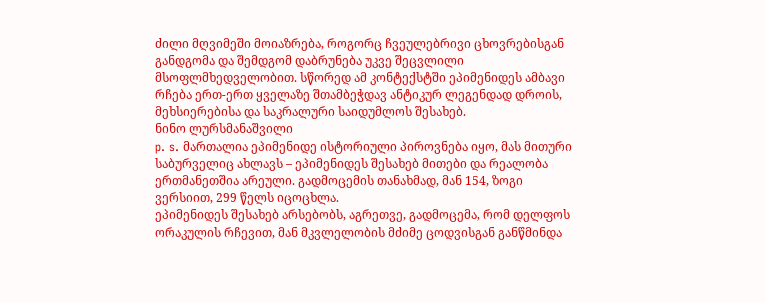ძილი მღვიმეში მოიაზრება, როგორც ჩვეულებრივი ცხოვრებისგან განდგომა და შემდგომ დაბრუნება უკვე შეცვლილი მსოფლმხედველობით. სწორედ ამ კონტექსტში ეპიმენიდეს ამბავი რჩება ერთ-ერთ ყველაზე შთამბეჭდავ ანტიკურ ლეგენდად დროის, მეხსიერებისა და საკრალური საიდუმლოს შესახებ.
ნინო ლურსმანაშვილი
p. s. მართალია ეპიმენიდე ისტორიული პიროვნება იყო, მას მითური საბურველიც ახლავს – ეპიმენიდეს შესახებ მითები და რეალობა ერთმანეთშია არეული. გადმოცემის თანახმად, მან 154, ზოგი ვერსიით, 299 წელს იცოცხლა.
ეპიმენიდეს შესახებ არსებობს, აგრეთვე, გადმოცემა, რომ დელფოს ორაკულის რჩევით, მან მკვლელობის მძიმე ცოდვისგან განწმინდა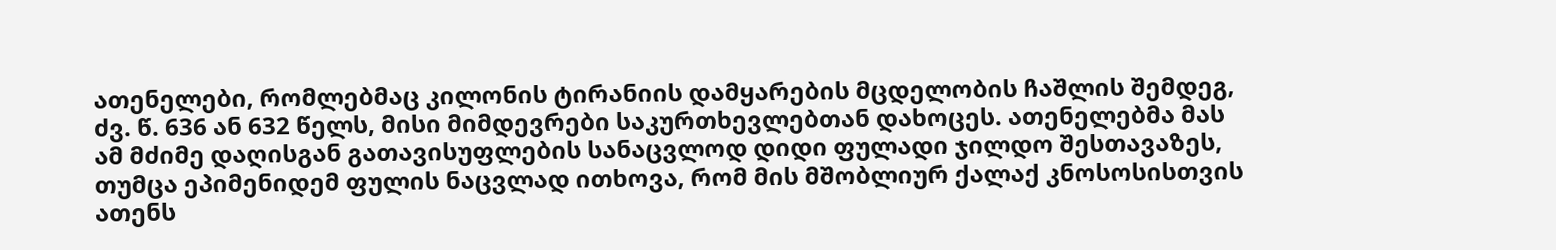ათენელები, რომლებმაც კილონის ტირანიის დამყარების მცდელობის ჩაშლის შემდეგ, ძვ. წ. 636 ან 632 წელს, მისი მიმდევრები საკურთხევლებთან დახოცეს. ათენელებმა მას ამ მძიმე დაღისგან გათავისუფლების სანაცვლოდ დიდი ფულადი ჯილდო შესთავაზეს, თუმცა ეპიმენიდემ ფულის ნაცვლად ითხოვა, რომ მის მშობლიურ ქალაქ კნოსოსისთვის ათენს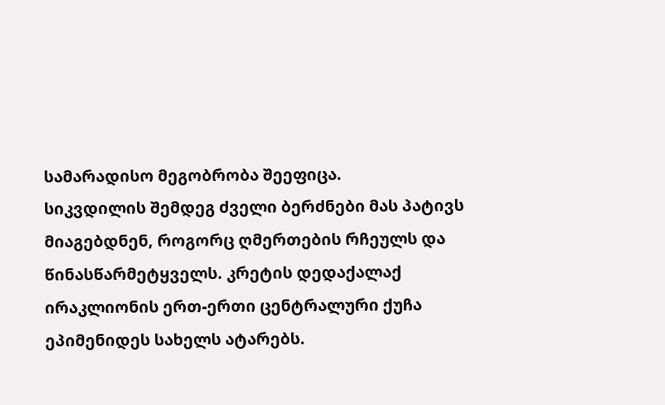სამარადისო მეგობრობა შეეფიცა.
სიკვდილის შემდეგ ძველი ბერძნები მას პატივს მიაგებდნენ, როგორც ღმერთების რჩეულს და წინასწარმეტყველს. კრეტის დედაქალაქ ირაკლიონის ერთ-ერთი ცენტრალური ქუჩა ეპიმენიდეს სახელს ატარებს.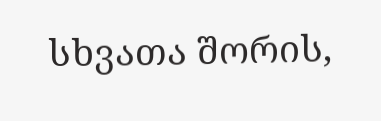სხვათა შორის,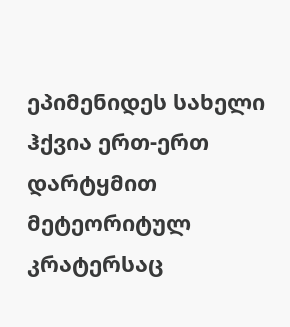ეპიმენიდეს სახელი ჰქვია ერთ-ერთ დარტყმით მეტეორიტულ კრატერსაც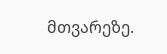მთვარეზე.